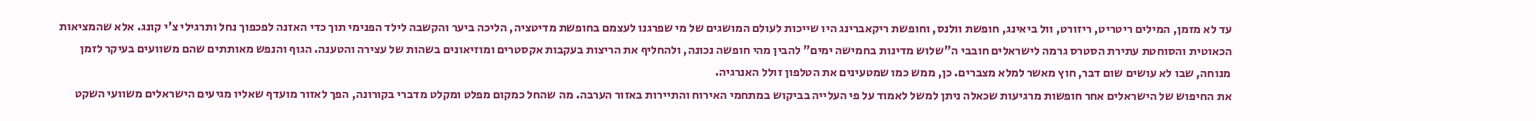עד לא מזמן, המילים ריטריט, ריזורט, וול ביאינג, חופשת וולנס, וחופשת ריקאברינג היו שייכות לעולם המושגים של מי שפרגנו לעצמם בחופשת מדיטציה, הליכה ביער והקשבה לילד הפנימי תוך כדי האזנה לפכפוך נחל ותרגילי צ'י קונג. אלא שהמציאות הכאוטית והסוחטת עתירת הסטרס גרמה לישראלים חובבי ה"שלוש מדינות בחמישה ימים" להבין מהי חופשה נכונה, ולהחליף את הריצות בעקבות אקסטרים ומוזיאונים בשהות של עצירה והטענה. הגוף והנפש מאותתים שהם משוועים בעיקר לזמן מנוחה, שבו לא עושים שום דבר, חוץ מאשר למלא מצברים. כן, ממש כמו שמטעינים את הטלפון זולל האנרגיה.
את החיפוש של הישראלים אחר חופשות מרגיעות שכאלה ניתן למשל לאמוד על פי העלייה בביקוש במתחמי האירוח והתיירות באזור הערבה. מה שהחל כמקום מפלט ומקלט מדברי בקורונה, הפך לאזור מועדף שאליו מגיעים הישראלים משוועי השקט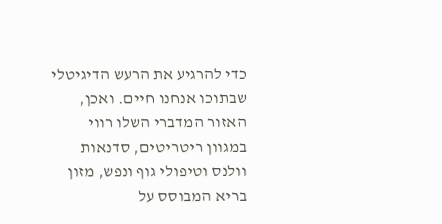כדי להרגיע את הרעש הדיגיטלי שבתוכו אנחנו חיים. ואכן, האזור המדברי השלו רווי במגוון ריטריטים, סדנאות וולנס וטיפולי גוף ונפש, מזון בריא המבוסס על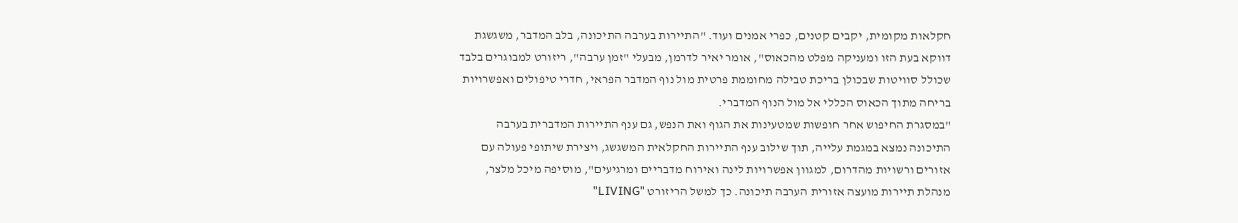חקלאות מקומית, יקבים קטנים, כפרי אמנים ועוד. "התיירות בערבה התיכונה, בלב המדבר, משגשגת דווקא בעת הזו ומעניקה מפלט מהכאוס", אומר יאיר לדרמן, מבעלי "זמן ערבה", ריזורט למבוגרים בלבד שכולל סוויטות שבכולן בריכת טבילה מחוממת פרטית מול נוף המדבר הפראי, חדרי טיפולים ואפשרויות בריחה מתוך הכאוס הכללי אל מול הנוף המדברי.
"במסגרת החיפוש אחר חופשות שמטעינות את הגוף ואת הנפש, גם ענף התיירות המדברית בערבה התיכונה נמצא במגמת עלייה, תוך שילוב ענף התיירות החקלאית המשגשג, ויצירת שיתופי פעולה עם אזורים ורשויות מהדרום, למגוון אפשרויות לינה ואירוח מדבריים ומרגיעים", מוסיפה מיכל מלצר, מנהלת תיירות מועצה אזורית הערבה תיכונה. כך למשל הריזורט "LIVING"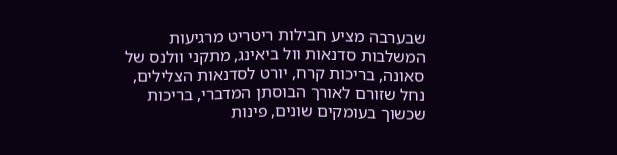שבערבה מציע חבילות ריטריט מרגיעות המשלבות סדנאות וול ביאינג, מתקני וולנס של סאונה, בריכות קרח, יורט לסדנאות הצלילים, נחל שזורם לאורך הבוסתן המדברי, בריכות שכשוך בעומקים שונים, פינות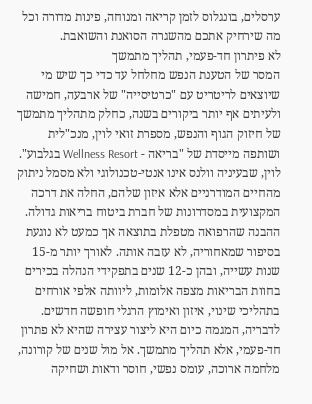ערסלים, בונגלוס לזמן קריאה ומנוחה, פינות מדורה וכל מה שירחיק אתכם מהשגרה הסואנת והשואבת.
לא פיתרון חד-פעמי, תהליך מתמשך
המסר של הטענת הנפש מחלחל עד כדי כך שיש מי שיוצאים לריטריט עם "כרטיסייה" של ארבעה, חמישה ולעיתים אף יותר ביקורים בשנה, כחלק מתהליך מתמשך של חיזוק הגוף והנפש, מספרת זואי לוין, מנכ"לית ושותפה מייסדת של "בריאה - Wellness Resort בגלבוע". לוין, שבעיניה וולנס אינו אנטי-טכנולוגי ולא מסמל ניתוק מהחיים המודרניים אלא איזון שלהם, החלה את דרכה המקצועית במסדרונות של חברת ביטוח בריאות גדולה. ההבנה שהרפואה מטפלת בתוצאה אך כמעט לא נוגעת בסיפור שמאחוריה, לא עזבה אותה. לאורך יותר מ-15 שנות עשייה, ובהן כ-12 שנים בתפקידי הנהלה בכירים בחוות הבריאות מצפה אלומות, ליוותה אלפי אורחים בתהליכי שינוי, איזון ואימוץ הרגלי חופשה חדשים.
לדבריה, המגמה כיום היא ליצור עצירה שהיא לא פתרון חד-פעמי, אלא תהליך מתמשך. אל מול שנים של קורונה, מלחמה ארוכה, עומס נפשי, חוסר ודאות ושחיקה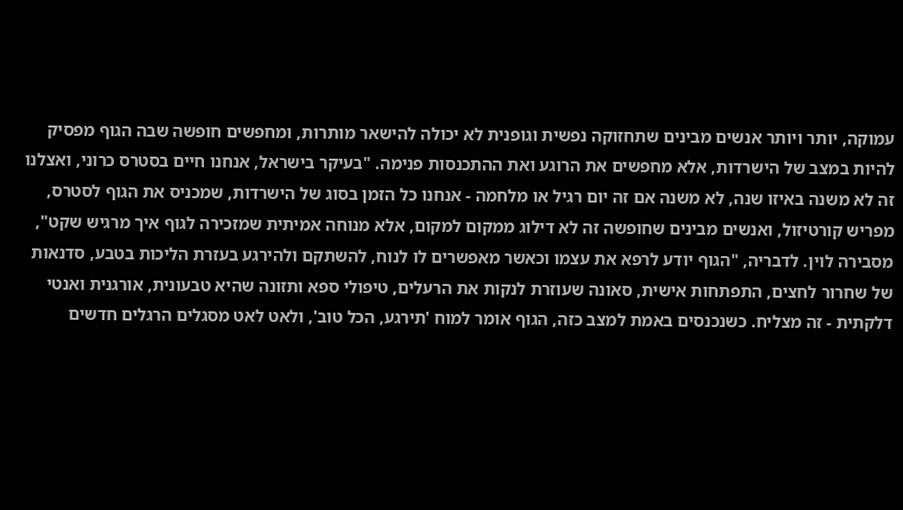עמוקה, יותר ויותר אנשים מבינים שתחזוקה נפשית וגופנית לא יכולה להישאר מותרות, ומחפשים חופשה שבה הגוף מפסיק להיות במצב של הישרדות, אלא מחפשים את הרוגע ואת ההתכנסות פנימה. "בעיקר בישראל, אנחנו חיים בסטרס כרוני, ואצלנו זה לא משנה באיזו שנה, לא משנה אם זה יום רגיל או מלחמה - אנחנו כל הזמן בסוג של הישרדות, שמכניס את הגוף לסטרס, מפריש קורטיזול, ואנשים מבינים שחופשה זה לא דילוג ממקום למקום, אלא מנוחה אמיתית שמזכירה לגוף איך מרגיש שקט", מסבירה לוין. לדבריה, "הגוף יודע לרפא את עצמו וכאשר מאפשרים לו לנוח, להשתקם ולהירגע בעזרת הליכות בטבע, סדנאות של שחרור לחצים, התפתחות אישית, סאונה שעוזרת לנקות את הרעלים, טיפולי ספא ותזונה שהיא טבעונית, אורגנית ואנטי דלקתית - זה מצליח. כשנכנסים באמת למצב כזה, הגוף אומר למוח 'תירגע, הכל טוב', ולאט לאט מסגלים הרגלים חדשים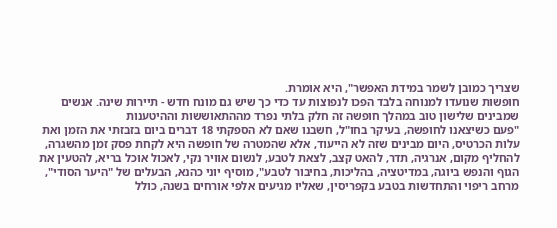שצריך כמובן לשמר במידת האפשר", היא אומרת.
חופשות שנועדו למנוחה בלבד הפכו לנפוצות עד כדי כך שיש גם מונח חדש - תיירות שינה. אנשים שמבינים שלישון טוב במהלך חופשה זה חלק בלתי נפרד מההתאוששות וההיטענות
"פעם כשיצאנו לחופשה, בעיקר בחו"ל, חשבנו שאם לא הספקתי 18 דברים ביום בזבזתי את הזמן ואת עלות הכרטיס, היום מבינים שזה לא הייעוד, אלא שהמטרה של חופשה היא לקחת פסק זמן מהשגרה, להחליף מקום, אנרגיה, תדר, להאט קצב, לצאת לטבע, לנשום אוויר נקי, לאכול אוכל בריא, להטעין את הגוף והנפש ביוגה, במדיטציה, בהליכות, בחיבור לטבע", מוסיף יוני כהנא, הבעלים של "היער הסודי", מרחב ריפוי והתחדשות בטבע בקפריסין, שאליו מגיעים אלפי אורחים בשנה, כולל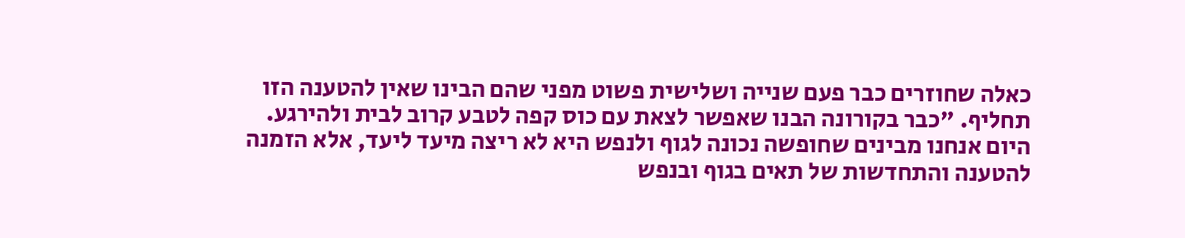כאלה שחוזרים כבר פעם שנייה ושלישית פשוט מפני שהם הבינו שאין להטענה הזו תחליף. "כבר בקורונה הבנו שאפשר לצאת עם כוס קפה לטבע קרוב לבית ולהירגע. היום אנחנו מבינים שחופשה נכונה לגוף ולנפש היא לא ריצה מיעד ליעד, אלא הזמנה להטענה והתחדשות של תאים בגוף ובנפש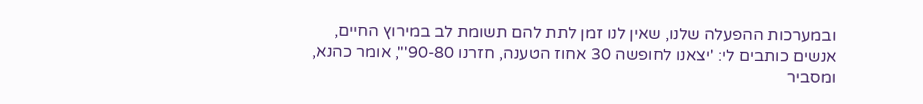ובמערכות ההפעלה שלנו, שאין לנו זמן לתת להם תשומת לב במירוץ החיים, אנשים כותבים לי: 'יצאנו לחופשה 30 אחוז הטענה, חזרנו 90-80'", אומר כהנא, ומסביר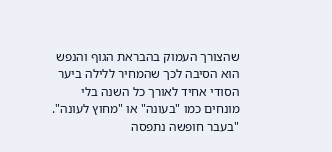שהצורך העמוק בהבראת הגוף והנפש הוא הסיבה לכך שהמחיר ללילה ביער הסודי אחיד לאורך כל השנה בלי מונחים כמו "בעונה" או "מחוץ לעונה".
"בעבר חופשה נתפסה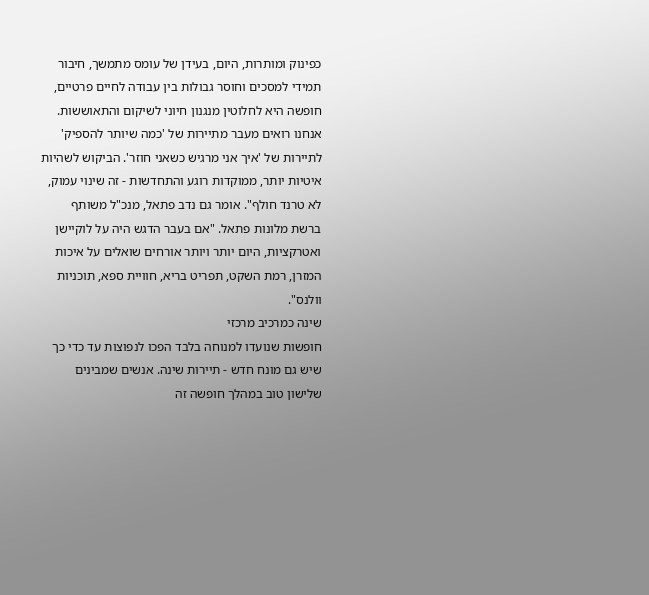כפינוק ומותרות, היום, בעידן של עומס מתמשך, חיבור תמידי למסכים וחוסר גבולות בין עבודה לחיים פרטיים, חופשה היא לחלוטין מנגנון חיוני לשיקום והתאוששות. אנחנו רואים מעבר מתיירות של 'כמה שיותר להספיק' לתיירות של 'איך אני מרגיש כשאני חוזר'. הביקוש לשהיות איטיות יותר, ממוקדות רוגע והתחדשות - זה שינוי עמוק, לא טרנד חולף". אומר גם נדב פתאל, מנכ"ל משותף ברשת מלונות פתאל. "אם בעבר הדגש היה על לוקיישן ואטרקציות, היום יותר ויותר אורחים שואלים על איכות המזרן, רמת השקט, תפריט בריא, חוויית ספא, תוכניות וולנס".
שינה כמרכיב מרכזי
חופשות שנועדו למנוחה בלבד הפכו לנפוצות עד כדי כך שיש גם מונח חדש - תיירות שינה. אנשים שמבינים שלישון טוב במהלך חופשה זה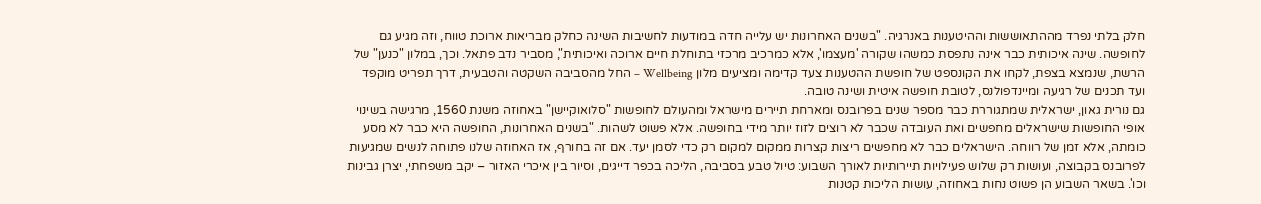חלק בלתי נפרד מההתאוששות וההיטענות באנרגיה. "בשנים האחרונות יש עלייה חדה במודעות לחשיבות השינה כחלק מבריאות ארוכת טווח, וזה מגיע גם לחופשה. שינה איכותית כבר אינה נתפסת כמשהו שקורה 'מעצמו', אלא כמרכיב מרכזי בתוחלת חיים ארוכה ואיכותית", מסביר נדב פתאל. וכך, במלון "כנען" של הרשת, שנמצא בצפת, לקחו את הקונספט של חופשת ההטענות צעד קדימה ומציעים מלון Wellbeing – החל מהסביבה השקטה והטבעית, דרך תפריט מוקפד ועד תכנים של רגיעה ומיינדפולנס, לטובת חופשה איטית ושינה טובה.
גם נורית גאון, ישראלית שמתגוררת כבר מספר שנים בפרובנס ומארחת תיירים מישראל ומהעולם לחופשות "סלואוקיישן" באחוזה משנת 1560, מרגישה בשינוי אופי החופשות שישראלים מחפשים ואת העובדה שכבר לא רוצים לזוז יותר מידי בחופשה. אלא פשוט לשהות. "בשנים האחרונות, החופשה היא כבר לא מסע כומתה, אלא זמן של רווחה. הישראלים כבר לא מחפשים ריצות קצרות ממקום למקום רק כדי לסמן יעד. אם זה בחורף, אז האחוזה שלנו פתוחה לנשים שמגיעות לפרובנס בקבוצה, ועושות רק שלוש פעילויות תיירותיות לאורך השבוע: טיול טבע בסביבה, הליכה בכפר דייגים, וסיור בין איכרי האזור – יקב משפחתי, יצרן גבינות וכו'. בשאר השבוע הן פשוט נחות באחוזה, עושות הליכות קטנות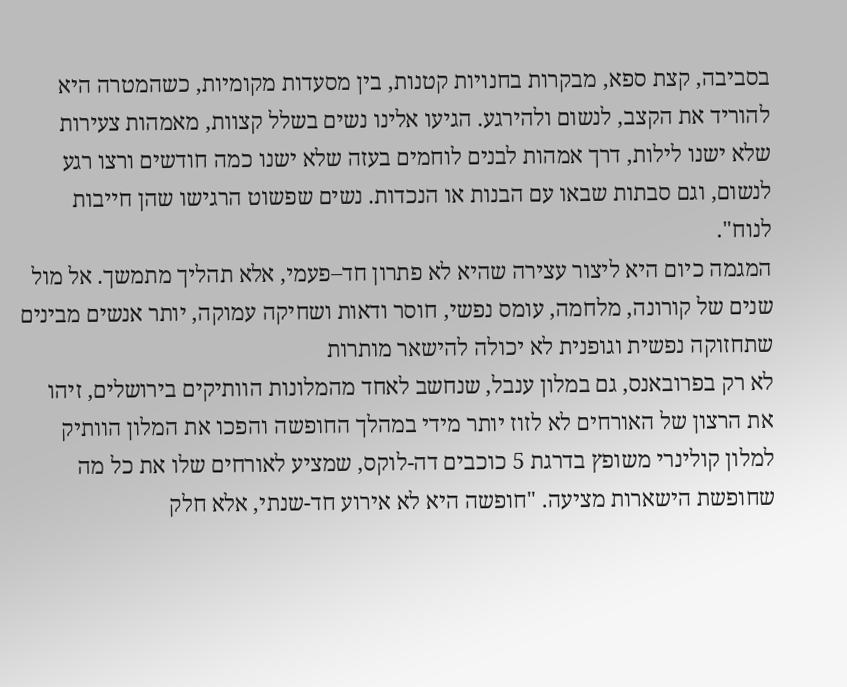בסביבה, קצת ספא, מבקרות בחנויות קטנות, בין מסעדות מקומיות, כשהמטרה היא להוריד את הקצב, לנשום ולהירגע. הגיעו אלינו נשים בשלל קצוות, מאמהות צעירות שלא ישנו לילות, דרך אמהות לבנים לוחמים בעזה שלא ישנו כמה חודשים ורצו רגע לנשום, וגם סבתות שבאו עם הבנות או הנכדות. נשים שפשוט הרגישו שהן חייבות לנוח".
המגמה כיום היא ליצור עצירה שהיא לא פתרון חד–פעמי, אלא תהליך מתמשך. אל מול שנים של קורונה, מלחמה, עומס נפשי, חוסר ודאות ושחיקה עמוקה, יותר אנשים מבינים שתחזוקה נפשית וגופנית לא יכולה להישאר מותרות
לא רק בפרובאנס, גם במלון ענבל, שנחשב לאחד מהמלונות הוותיקים בירושלים, זיהו את הרצון של האורחים לא לזוז יותר מידי במהלך החופשה והפכו את המלון הוותיק למלון קולינרי משופץ בדרגת 5 כוכבים דה-לוקס, שמציע לאורחים שלו את כל מה שחופשת הישארות מציעה. "חופשה היא לא אירוע חד-שנתי, אלא חלק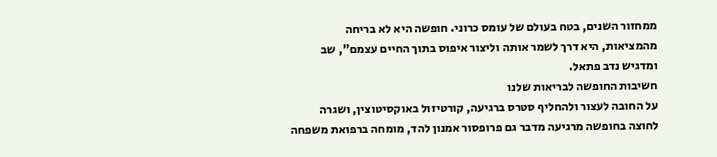ממחזור השנים, בטח בעולם של עומס כרוני. חופשה היא לא בריחה מהמציאות, היא דרך לשמר אותה וליצור איפוס בתוך החיים עצמם", שב ומדגיש נדב פתאל.
חשיבות החופשה לבריאות שלנו
על החובה לעצור ולהחליף סטרס ברגיעה, קורטיזול באוקסיטוצין, ושגרה לחוצה בחופשה מרגיעה מדבר גם פרופסור אמנון להד, מומחה ברפואת משפחה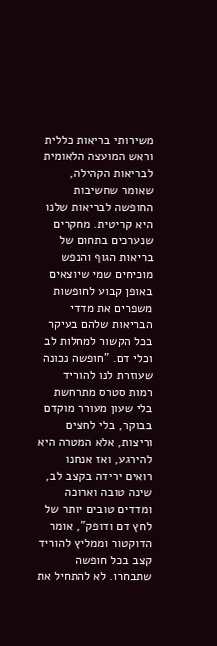משירותי בריאות כללית וראש המועצה הלאומית לבריאות הקהילה, שאומר שחשיבות החופשה לבריאות שלנו היא קריטית. מחקרים שנערכים בתחום של בריאות הגוף והנפש מוכיחים שמי שיוצאים באופן קבוע לחופשות משפרים את מדדי הבריאות שלהם בעיקר בכל הקשור למחלות לב וכלי דם. "חופשה נכונה שעוזרת לנו להוריד רמות סטרס מתרחשת בלי שעון מעורר מוקדם בבוקר, בלי לחצים וריצות, אלא המטרה היא להירגע, ואז אנחנו רואים ירידה בקצב לב, שינה טובה וארוכה ומדדים טובים יותר של לחץ דם ודופק", אומר הדוקטור וממליץ להוריד קצב בכל חופשה שתבחרו. לא להתחיל את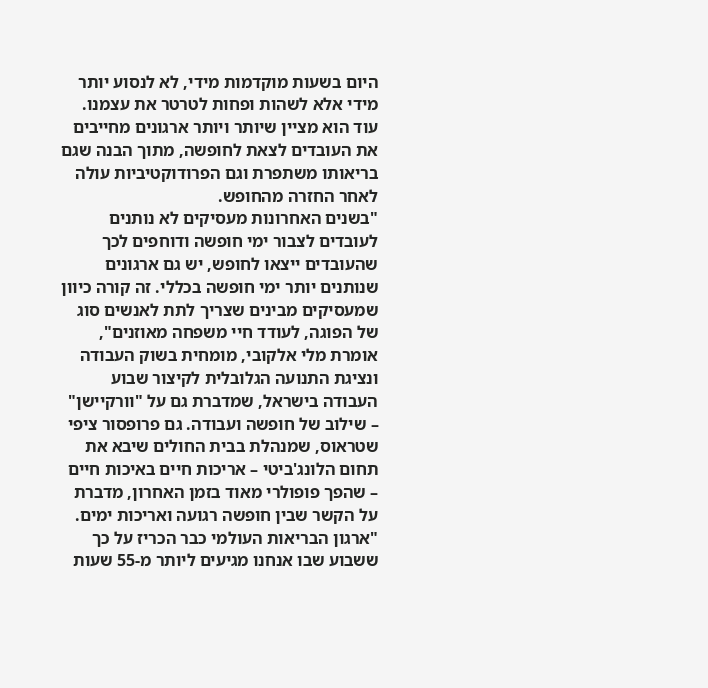היום בשעות מוקדמות מידי, לא לנסוע יותר מידי אלא לשהות ופחות לטרטר את עצמנו. עוד הוא מציין שיותר ויותר ארגונים מחייבים את העובדים לצאת לחופשה, מתוך הבנה שגם בריאותו משתפרת וגם הפרודוקטיביות עולה לאחר החזרה מהחופש.
"בשנים האחרונות מעסיקים לא נותנים לעובדים לצבור ימי חופשה ודוחפים לכך שהעובדים ייצאו לחופש, יש גם ארגונים שנותנים יותר ימי חופשה בכללי. זה קורה כיוון שמעסיקים מבינים שצריך לתת לאנשים סוג של הפוגה, לעודד חיי משפחה מאוזנים", אומרת מלי אלקובי, מומחית בשוק העבודה ונציגת התנועה הגלובלית לקיצור שבוע העבודה בישראל, שמדברת גם על "וורקיישן" – שילוב של חופשה ועבודה. גם פרופסור ציפי שטראוס, שמנהלת בבית החולים שיבא את תחום הלונג'ביטי – אריכות חיים באיכות חיים – שהפך פופולרי מאוד בזמן האחרון, מדברת על הקשר שבין חופשה רגועה ואריכות ימים.
"ארגון הבריאות העולמי כבר הכריז על כך ששבוע שבו אנחנו מגיעים ליותר מ-55 שעות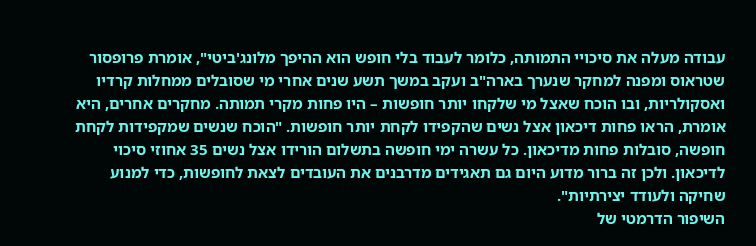עבודה מעלה את סיכויי התמותה, כלומר לעבוד בלי חופש הוא ההיפך מלונג'ביטי", אומרת פרופסור שטראוס ומפנה למחקר שנערך בארה"ב ועקב במשך תשע שנים אחרי מי שסובלים ממחלות קרדיו ואסקולריות, ובו הוכח שאצל מי שלקחו יותר חופשות – היו פחות מקרי תמותה. מחקרים אחרים, היא אומרת, הראו פחות דיכאון אצל נשים שהקפידו לקחת יותר חופשות. "הוכח שנשים שמקפידות לקחת חופשה, סובלות פחות מדיכאון. כל עשרה ימי חופשה בתשלום הורידו אצל נשים 35 אחוזי סיכוי לדיכאון. ולכן זה ברור מדוע היום גם תאגידים מדרבנים את העובדים לצאת לחופשות, כדי למנוע שחיקה ולעודד יצירתיות".
השיפור הדרמטי של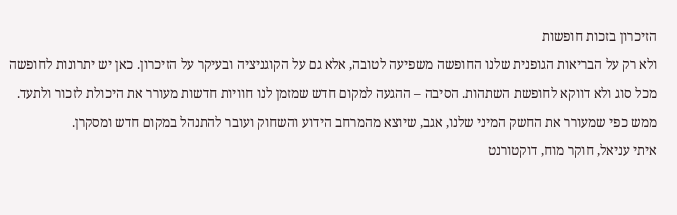הזיכרון בזכות חופשות
ולא רק על הבריאות הגופנית שלנו החופשה משפיעה לטובה, אלא גם על הקוגניציה ובעיקר על הזיכרון. כאן יש יתרונות לחופשה מכל סוג ולא דווקא לחופשת השתהות. הסיבה – ההגעה למקום חדש שמזמן לנו חוויות חדשות מעורר את היכולת לזכור ולתעד. ממש כפי שמעורר את החשק המיני שלנו, אגב, שיוצא מהמרחב הידוע והשחוק ועובר להתנהל במקום חדש ומסקרן.
איתי עניאל, חוקר מוח, דוקטורנט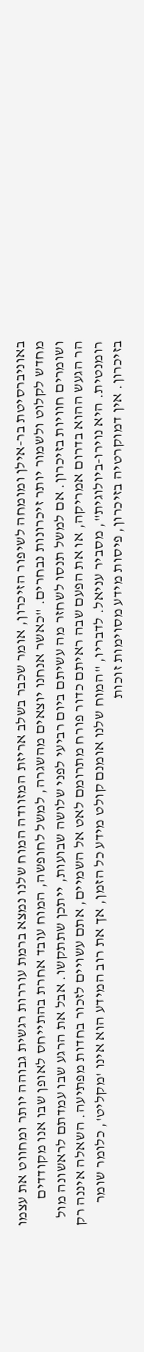באוניברסיטת בר-אילן ומומחה לשיפור הזיכרון, אומר שכבר בשלב אריזת המזוודה המוח שלנו נמצא ברמת עוררות רגשית גבוהה יותר ומחווט את עצמו מחדש לקלוט ולשמור יותר זיכרונות נבחרים. "כאשר אנחנו יוצאים מהשגרה, למשל לחופשה, המוח עובד אחרת בהתייחס לאופן שבו אנו מקודדים ושומרים חוויות בזיכרון. אם למשל תנסו לשחזר מה עשיתם ביום רביעי לפני שלושה שבועות, ייתכן שתתקשו. אבל את הרגע שבו עמדתם לראשונה מול הר הגעש ההוא בדרום אמריקה, או את הפעם שבה ראיתם כדור פורח מתרומם לאט אל השמיים, אתם עשויים לזכור בחדות מפתיעה. השאלה איננה רק רומנטית. היא נוירו-ביולוגית", מסביר עניאל. לדבריו, "המוח שלנו אומנם קולט מידע כל הזמן, אך את רוב המידע הוא אינו 'מקליט', כלומר שומר בזיכרון. אין דמוקרטיה בזיכרון, פיסות מידע מסוימות זוכות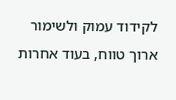לקידוד עמוק ולשימור ארוך טווח, בעוד אחרות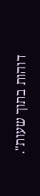דוהות בתוך שעות".